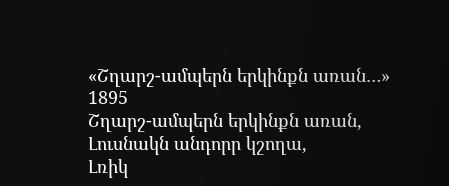«Շղարշ-ամպերն երկինքն առան…»
1895
Շղարշ-ամպերն երկինքն առան,
Լուսնակն անդորր կշողա,
Լռիկ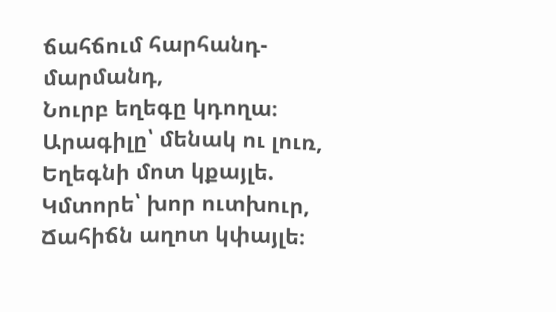ճահճում հարհանդ-մարմանդ,
Նուրբ եղեգը կդողա։
Արագիլը՝ մենակ ու լուռ,
Եղեգնի մոտ կքայլե.
Կմտորե՝ խոր ուտխուր,
Ճահիճն աղոտ կփայլե։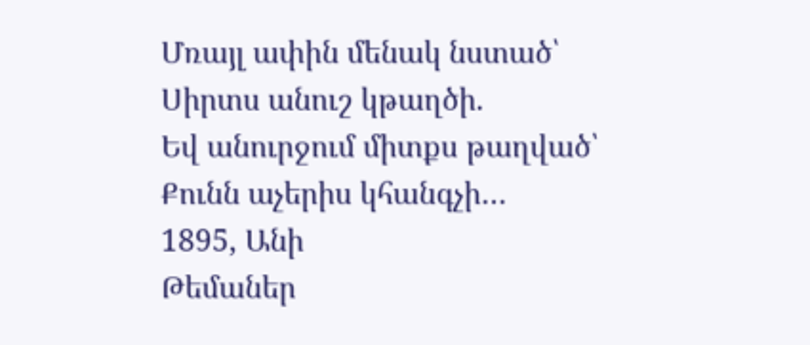Մռայլ ափին մենակ նստած՝
Սիրտս անուշ կթաղծի.
Եվ անուրջում միտքս թաղված՝
Քունն աչերիս կհանգչի…
1895, Անի
Թեմաներ